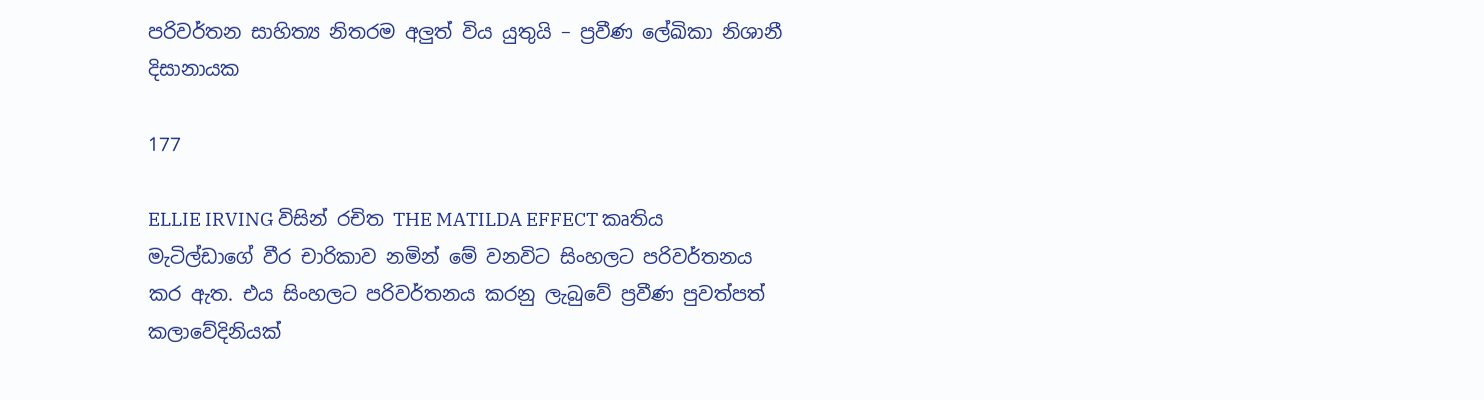පරිවර්තන සාහිත්‍ය නිතරම අලුත් විය යුතුයි – ප්‍රවීණ ලේඛිකා නිශානී දිසානායක

177

ELLIE IRVING විසින් රචිත THE MATILDA EFFECT කෘතිය මැටිල්ඩාගේ වීර චාරිකාව නමින් මේ වනවිට සිංහලට පරිවර්තනය කර ඇත. එය සිංහලට පරිවර්තනය කරනු ලැබුවේ ප්‍රවීණ පුවත්පත් කලාවේදිනියක්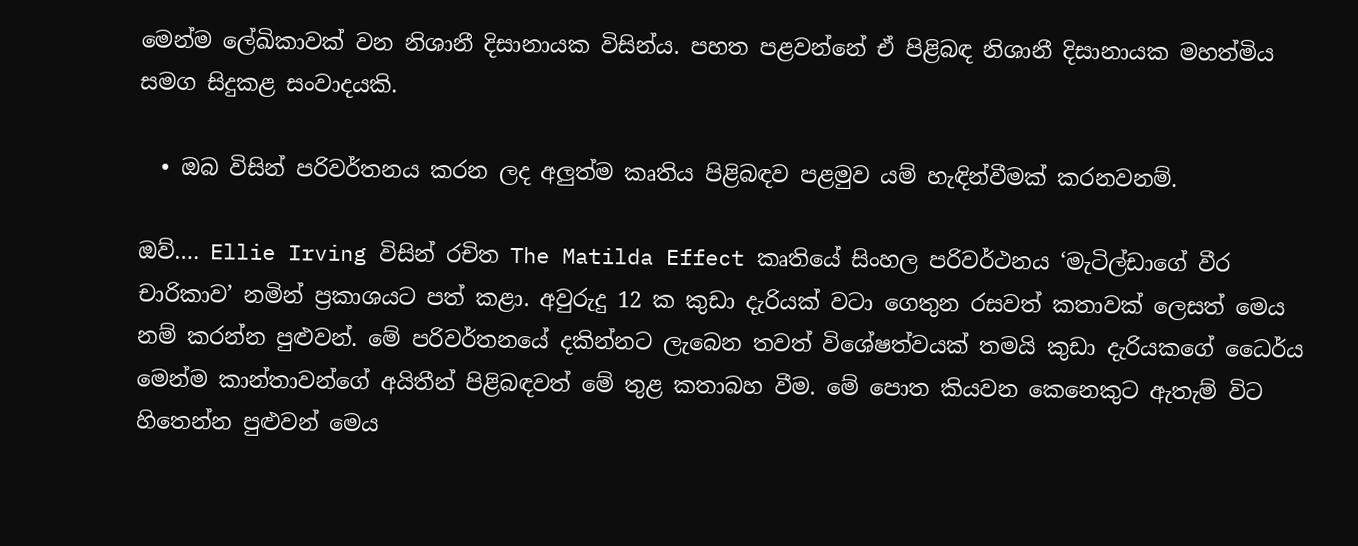මෙන්ම ලේඛිකාවක් වන නිශානී දිසානායක විසින්ය. පහත පළවන්නේ ඒ පිළිබඳ නිශානී දිසානායක මහත්මිය සමග සිදුකළ සංවාදයකි.

  • ඔබ විසින් පරිවර්තනය කරන ලද අලුත්ම කෘතිය පිළිබඳව පළමුව යම් හැඳින්වීමක් කරනවනම්.

ඔව්…. Ellie Irving විසින් රචිත The Matilda Effect කෘතියේ සිංහල පරිවර්ථනය ‘මැටිල්ඩාගේ වීර චාරිකාව’ නමින් ප්‍රකාශයට පත් කළා. අවුරුදු 12 ක කුඩා දැරියක් වටා ගෙතුන රසවත් කතාවක් ලෙසත් මෙය නම් කරන්න පුළුවන්. මේ පරිවර්තනයේ දකින්නට ලැබෙන තවත් විශේෂත්වයක් තමයි කුඩා දැරියකගේ ධෛර්ය මෙන්ම කාන්තාවන්ගේ අයිතීන් පිළිබඳවත් මේ තුළ කතාබහ වීම. මේ පොත කියවන කෙනෙකුට ඇතැම් විට හිතෙන්න පුළුවන් මෙය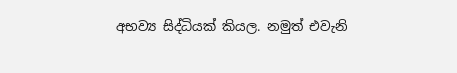අභව්‍ය සිද්ධියක් කියල. නමුත් එවැනි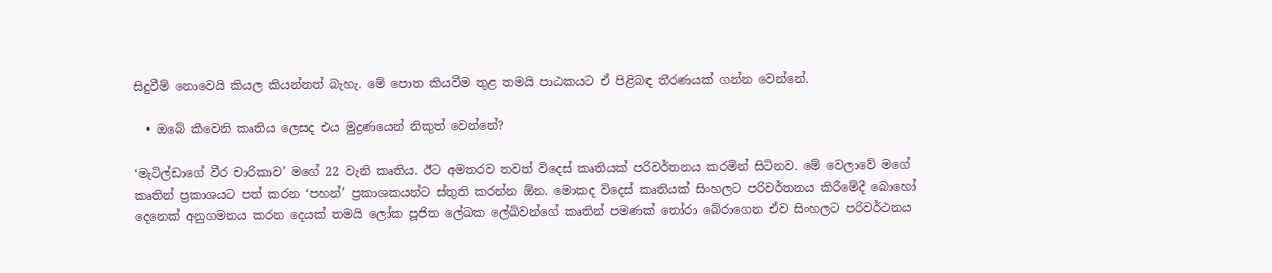සිදුවීම් නොවෙයි කියල කියන්නත් බැහැ. මේ පොත කියවීම තුළ තමයි පාඨකයට ඒ පිළිබඳ තීරණයක් ගන්න වෙන්නේ.

  • ඔබේ කීවෙනි කෘතිය ලෙසද එය මුද්‍රණයෙන් නිකුත් වෙන්නේ?

‘මැටිල්ඩාගේ වීර චාරිකාව’ මගේ 22 වැනි කෘතිය. ඊට අමතරව තවත් විදෙස් කෘතියක් පරිවර්තනය කරමින් සිටිනව. මේ වෙලාවේ මගේ කෘතින් ප්‍රකාශයට පත් කරන ‘පහන්’ ප්‍රකාශකයන්ට ස්තුති කරන්න ඕන. මොකද විදෙස් කෘතියක් සිංහලට පරිවර්තනය කිරීමේදී බොහෝ දෙනෙක් අනුගමනය කරන දෙයක් තමයි ලෝක පූජිත ලේඛක ලේඛිවන්ගේ කෘතින් පමණක් තෝරා බේරාගෙන ඒව සිංහලට පරිවර්ථනය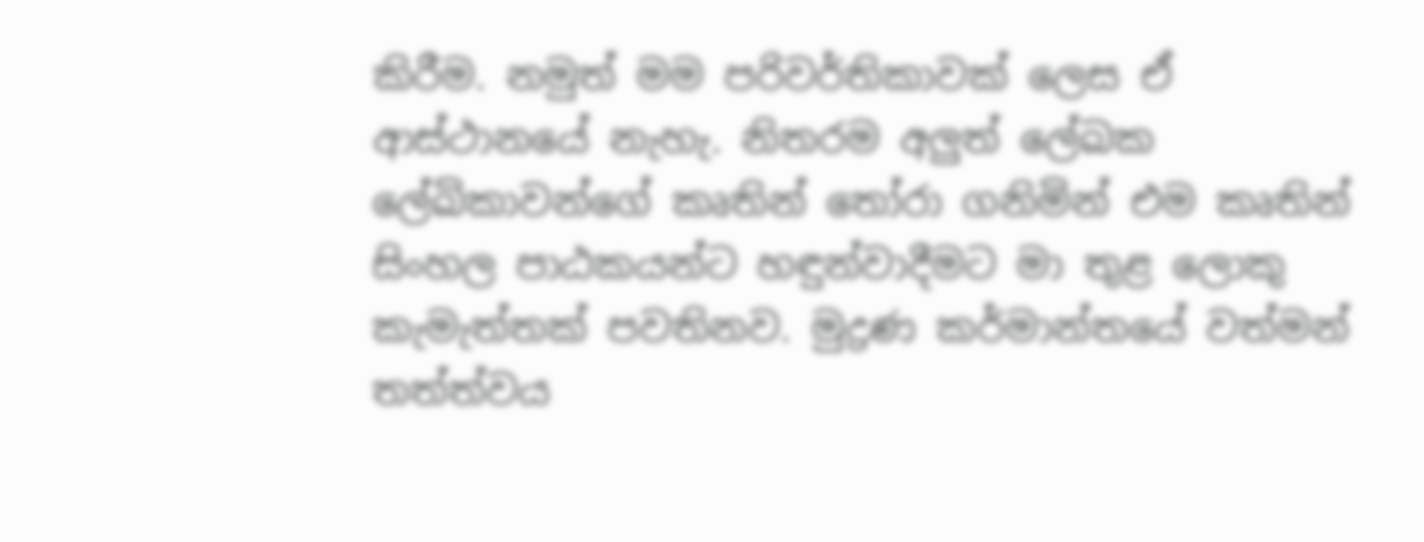කිරීම. නමුත් මම පරිවර්තිකාවක් ලෙස ඒ ආස්ථානයේ නැහැ. නිතරම අලුත් ලේඛක ලේඛිකාවන්ගේ කෘතින් තෝරා ගනිමින් එම කෘතින් සිංහල පාඨකයන්ට හඳුන්වාදීමට මා තුළ ලොකු කැමැත්තක් පවතිනව. මුද්‍රණ කර්මාන්තයේ වත්මන් තත්ත්වය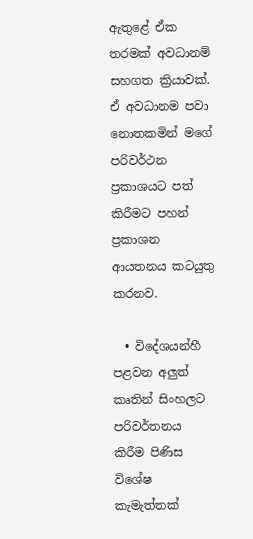ඇතුළේ ඒක තරමක් අවධානම් සහගත ක්‍රියාවක්. ඒ අවධානම පවා නොතකමින් මගේ පරිවර්ථන ප්‍රකාශයට පත් කිරීමට පහන් ප්‍රකාශන ආයතනය කටයුතු කරනව.

  • විදේශයන්හී පළවන අලුත් කෘතින් සිංහලට පරිවර්තනය කිරීම පිණිස විශේෂ කැමැත්තක්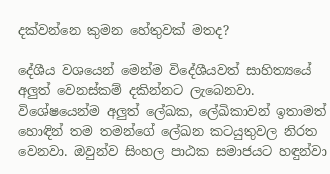දක්වන්නෙ කුමන හේතුවක් මතද?

දේශීය වශයෙන් මෙන්ම විදේශීයවත් සාහිත්‍යයේ අලුත් වෙනස්කම් දකින්නට ලැබෙනවා. විශේෂයෙන්ම අලුත් ලේඛක, ලේඛිකාවන් ඉතාමත් හොඳින් තම තමන්ගේ ලේඛන කටයුතුවල නිරත වෙනවා. ඔවුන්ව සිංහල පාඨක සමාජයට හඳුන්වා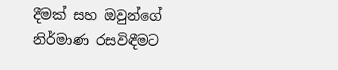දීමක් සහ ඔවුන්ගේ නිර්මාණ රසවිඳීමට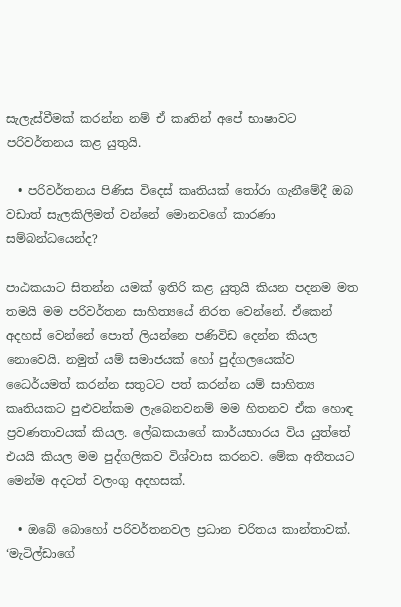සැලැස්වීමක් කරන්න නම් ඒ කෘතින් අපේ භාෂාවට පරිවර්තනය කළ යුතුයි.

  • පරිවර්තනය පිණිස විදෙස් කෘතියක් තෝරා ගැනීමේදී ඔබ වඩාත් සැලකිලිමත් වන්නේ මොනවගේ කාරණා සම්බන්ධයෙන්ද?

පාඨකයාට සිතන්න යමක් ඉතිරි කළ යුතුයි කියන පදනම මත තමයි මම පරිවර්තන සාහිත්‍යයේ නිරත වෙන්නේ. ඒකෙන් අදහස් වෙන්නේ පොත් ලියන්නෙ පණිවිඩ දෙන්න කියල නොවෙයි. නමුත් යම් සමාජයක් හෝ පුද්ගලයෙක්ව ධෛර්යමත් කරන්න සතුටට පත් කරන්න යම් සාහිත්‍ය කෘතියකට පුළුවන්කම ලැබෙනවනම් මම හිතනව ඒක හොඳ ප්‍රවණතාවයක් කියල. ලේඛකයාගේ කාර්යභාරය විය යුත්තේ එයයි කියල මම පුද්ගලිකව විශ්වාස කරනව. මේක අතීතයට මෙන්ම අදටත් වලංගු අදහසක්.

  • ඔබේ බොහෝ පරිවර්තනවල ප්‍රධාන චරිතය කාන්තාවක්. ‘මැටිල්ඩාගේ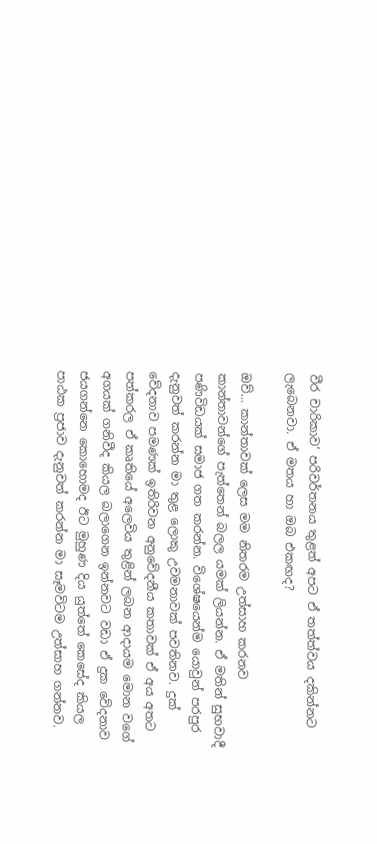වීර චාරිකාව’ පරිවර්තනය තුළත් අපට ඒ තත්ත්වය දකින්නට ලැබෙනවා. ඒ මතය හා ඔබ එකඟද?

ඔව්… කාන්තාවක් ලෙස මම නිතරම උත්සාහ කරනව කාන්තාවන්ගේ පැත්තෙන් බලල යමක් ලියන්න. ඒ මතින් සුභවාදී පණිවිඩයක් සමාජ ගත කරන්න. විශේෂයෙන්ම යොවුන් පරපුර දැනුවත් කරන්න මා තුළ ලොකු උවමනාවක් පවතිනව. දුක් වේදනාව පමණක් ඉතිරිවන අනුවේදනීය කතාවක් ඒ අය අතට පත්කරල ඒ කෘතියේ අලෙවිය තුළින් ලබන ආදායම මොන වගේ අගයක් ගනිවීද කියල බලාගෙන ඉන්නවට වඩා ඒ දුක වේදනාව ජයගන්නෙ කොහොමද ඊට මුහුණ දිය යුත්තේ කෙසේද කියල පාඨක ප්‍රජාව දැනුවත් කරන්න මා සෑමවිටම උත්සාහ ගන්නව.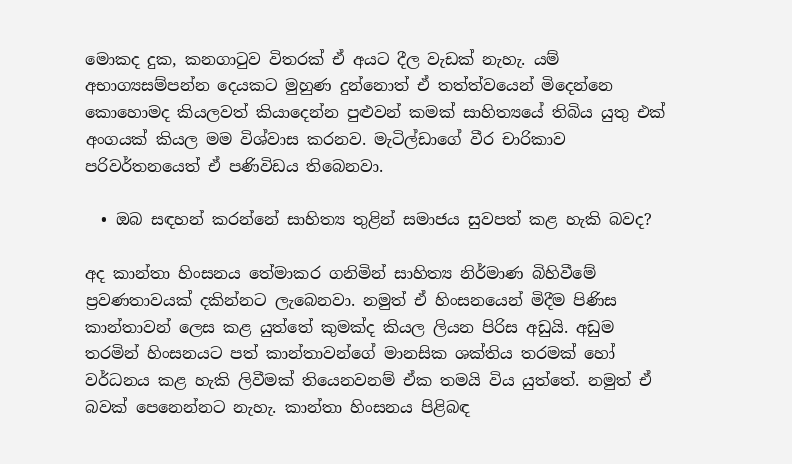මොකද දුක, කනගාටුව විතරක් ඒ අයට දීල වැඩක් නැහැ. යම් අභාග්‍යසම්පන්න දෙයකට මුහුණ දුන්නොත් ඒ තත්ත්වයෙන් මිදෙන්නෙ කොහොමද කියලවත් කියාදෙන්න පුළුවන් කමක් සාහිත්‍යයේ තිබිය යුතු එක් අංගයක් කියල මම විශ්වාස කරනව. මැටිල්ඩාගේ වීර චාරිකාව පරිවර්තනයෙත් ඒ පණිවිඩය තිබෙනවා.

  • ඔබ සඳහන් කරන්නේ සාහිත්‍ය තුළින් සමාජය සුවපත් කළ හැකි බවද?

අද කාන්තා හිංසනය තේමාකර ගනිමින් සාහිත්‍ය නිර්මාණ බිහිවීමේ ප්‍රවණතාවයක් දකින්නට ලැබෙනවා. නමුත් ඒ හිංසනයෙන් මිදීම පිණිස කාන්තාවන් ලෙස කළ යුත්තේ කුමක්ද කියල ලියන පිරිස අඩුයි. අඩුම තරමින් හිංසනයට පත් කාන්තාවන්ගේ මානසික ශක්තිය තරමක් හෝ වර්ධනය කළ හැකි ලිවීමක් තියෙනවනම් ඒක තමයි විය යුත්තේ. නමුත් ඒ බවක් පෙනෙන්නට නැහැ. කාන්තා හිංසනය පිළිබඳ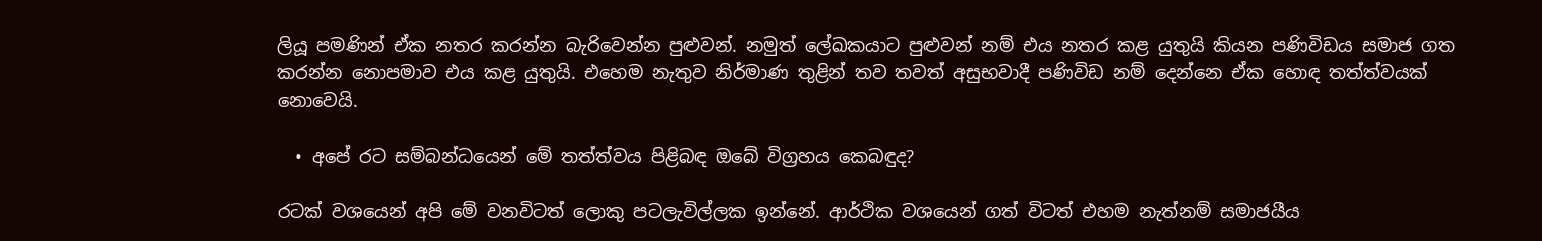ලියූ පමණින් ඒක නතර කරන්න බැරිවෙන්න පුළුවන්. නමුත් ලේඛකයාට පුළුවන් නම් එය නතර කළ යුතුයි කියන පණිවිඩය සමාජ ගත කරන්න නොපමාව එය කළ යුතුයි. එහෙම නැතුව නිර්මාණ තුළින් තව තවත් අසුභවාදී පණිවිඩ නම් දෙන්නෙ ඒක හොඳ තත්ත්වයක් නොවෙයි.

  • අපේ රට සම්බන්ධයෙන් මේ තත්ත්වය පිළිබඳ ඔබේ විග්‍රහය කෙබඳුද?

රටක් වශයෙන් අපි මේ වනවිටත් ලොකු පටලැවිල්ලක ඉන්නේ. ආර්ථික වශයෙන් ගත් විටත් එහම නැත්නම් සමාජයීය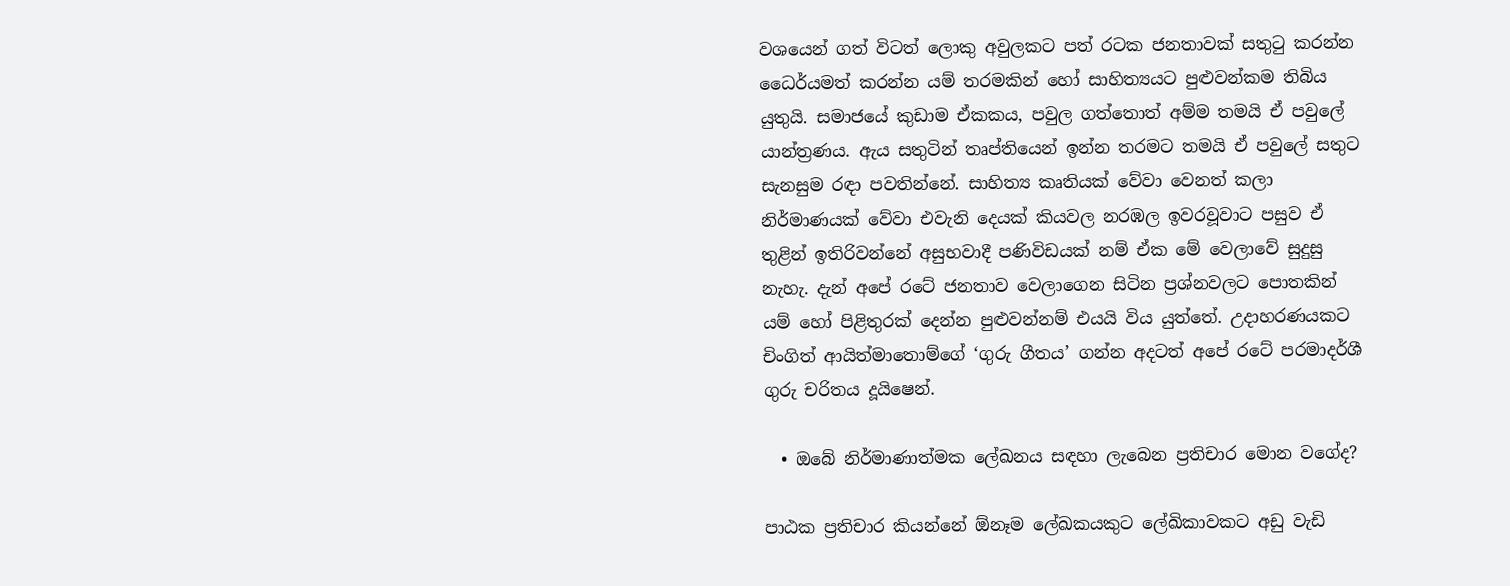වශයෙන් ගත් විටත් ලොකු අවුලකට පත් රටක ජනතාවක් සතුටු කරන්න ධෛර්යමත් කරන්න යම් තරමකින් හෝ සාහිත්‍යයට පුළුවන්කම තිබිය යුතුයි. සමාජයේ කුඩාම ඒකකය, පවුල ගත්තොත් අම්ම තමයි ඒ පවුලේ යාන්ත්‍රණය. ඇය සතුටින් තෘප්තියෙන් ඉන්න තරමට තමයි ඒ පවුලේ සතුට සැනසුම රඳා පවතින්නේ. සාහිත්‍ය කෘතියක් වේවා වෙනත් කලා නිර්මාණයක් වේවා එවැනි දෙයක් කියවල නරඹල ඉවරවූවාට පසුව ඒ තුළින් ඉතිරිවන්නේ අසුභවාදී පණිවිඩයක් නම් ඒක මේ වෙලාවේ සුදුසු නැහැ. දැන් අපේ රටේ ජනතාව වෙලාගෙන සිටින ප්‍රශ්නවලට පොතකින් යම් හෝ පිළිතුරක් දෙන්න පුළුවන්නම් එයයි විය යුත්තේ. උදාහරණයකට චිංගිත් ආයිත්මාතොම්ගේ ‘ගුරු ගීතය’ ගන්න අදටත් අපේ රටේ පරමාදර්ශී ගුරු චරිතය දූයිෂෙන්.

  • ඔබේ නිර්මාණාත්මක ලේඛනය සඳහා ලැබෙන ප්‍රතිචාර මොන වගේද?

පාඨක ප්‍රතිචාර කියන්නේ ඕනෑම ලේඛකයකුට ලේඛිකාවකට අඩු වැඩි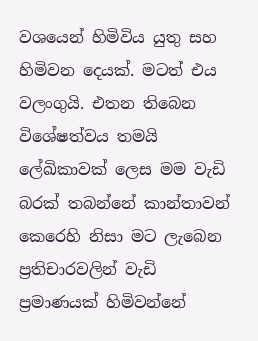වශයෙන් හිමිවිය යුතු සහ හිමිවන දෙයක්. මටත් එය වලංගුයි. එතන තිබෙන විශේෂත්වය තමයි ලේඛිකාවක් ලෙස මම වැඩි බරක් තබන්නේ කාන්තාවන් කෙරෙහි නිසා මට ලැබෙන ප්‍රතිචාරවලින් වැඩි ප්‍රමාණයක් හිමිවන්නේ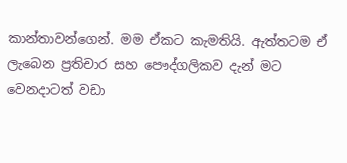කාන්තාවන්ගෙන්. මම ඒකට කැමතියි. ඇත්තටම ඒ ලැබෙන ප්‍රතිචාර සහ පෞද්ගලිකව දැන් මට වෙනදාටත් වඩා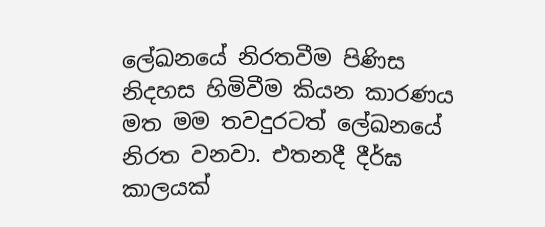ලේඛනයේ නිරතවීම පිණිස නිදහස හිමිවීම කියන කාරණය මත මම තවදුරටත් ලේඛනයේ නිරත වනවා. එතනදී දීර්ඝ කාලයක්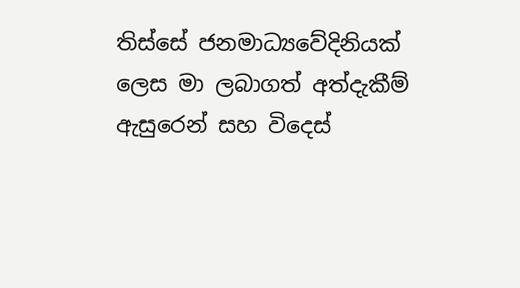තිස්සේ ජනමාධ්‍යවේදිනියක් ලෙස මා ලබාගත් අත්දැකීම් ඇසුරෙන් සහ විදෙස්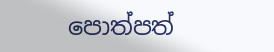පොත්පත්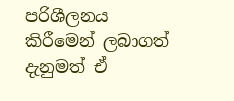පරිශීලනය කිරීමෙන් ලබාගත් දැනුමත් ඒ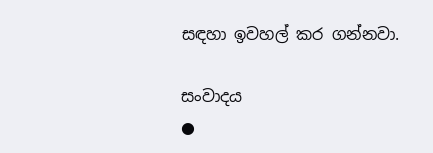සඳහා ඉවහල් කර ගන්නවා.

සංවාදය
●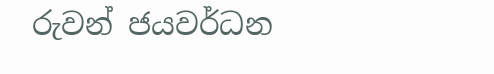රුවන් ජයවර්ධන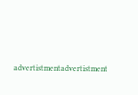advertistmentadvertistment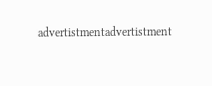advertistmentadvertistment